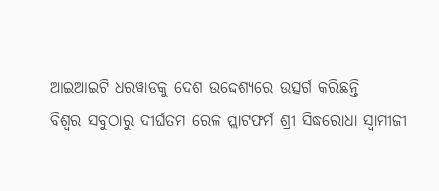ଆଇଆଇଟି ଧରୱାଡକୁ ଦେଶ ଉଦ୍ଦେଶ୍ୟରେ ଉତ୍ସର୍ଗ କରିଛନ୍ତି
ବିଶ୍ୱର ସବୁଠାରୁ ଦୀର୍ଘତମ ରେଳ ପ୍ଲାଟଫର୍ମ ଶ୍ରୀ ସିଦ୍ଧରୋଧା ସ୍ୱାମୀଜୀ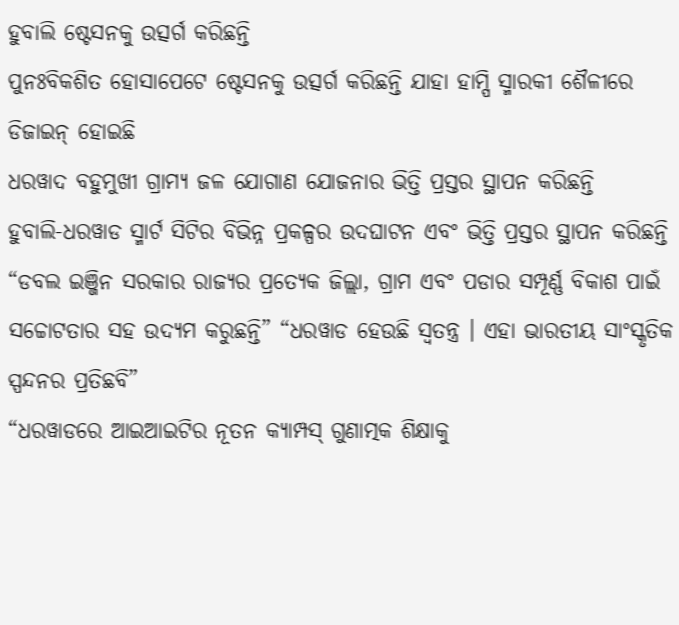ହୁବାଲି ଷ୍ଟେସନକୁ ଉତ୍ସର୍ଗ କରିଛନ୍ତି
ପୁନଃବିକଶିତ ହୋସାପେଟେ ଷ୍ଟେସନକୁ ଉତ୍ସର୍ଗ କରିଛନ୍ତି ଯାହା ହାମ୍ପି ସ୍ମାରକୀ ଶୈଳୀରେ ଡିଜାଇନ୍ ହୋଇଛି
ଧରୱାଦ ବହୁମୁଖୀ ଗ୍ରାମ୍ୟ ଜଳ ଯୋଗାଣ ଯୋଜନାର ଭିତ୍ତି ପ୍ରସ୍ତର ସ୍ଥାପନ କରିଛନ୍ତି
ହୁବାଲି-ଧରୱାଡ ସ୍ମାର୍ଟ ସିଟିର ବିଭିନ୍ନ ପ୍ରକଳ୍ପର ଉଦଘାଟନ ଏବଂ ଭିତ୍ତି ପ୍ରସ୍ତର ସ୍ଥାପନ କରିଛନ୍ତି
“ଡବଲ ଇଞ୍ଜିନ ସରକାର ରାଜ୍ୟର ପ୍ରତ୍ୟେକ ଜିଲ୍ଲା, ଗ୍ରାମ ଏବଂ ପଡାର ସମ୍ପୂର୍ଣ୍ଣ ବିକାଶ ପାଇଁ ସଚ୍ଚୋଟତାର ସହ ଉଦ୍ୟମ କରୁଛନ୍ତି” “ଧରୱାଡ ହେଉଛି ସ୍ୱତନ୍ତ୍ର । ଏହା ଭାରତୀୟ ସାଂସ୍କୃତିକ ସ୍ପନ୍ଦନର ପ୍ରତିଛବି”
“ଧରୱାଡରେ ଆଇଆଇଟିର ନୂତନ କ୍ୟାମ୍ପସ୍ ଗୁଣାତ୍ମକ ଶିକ୍ଷାକୁ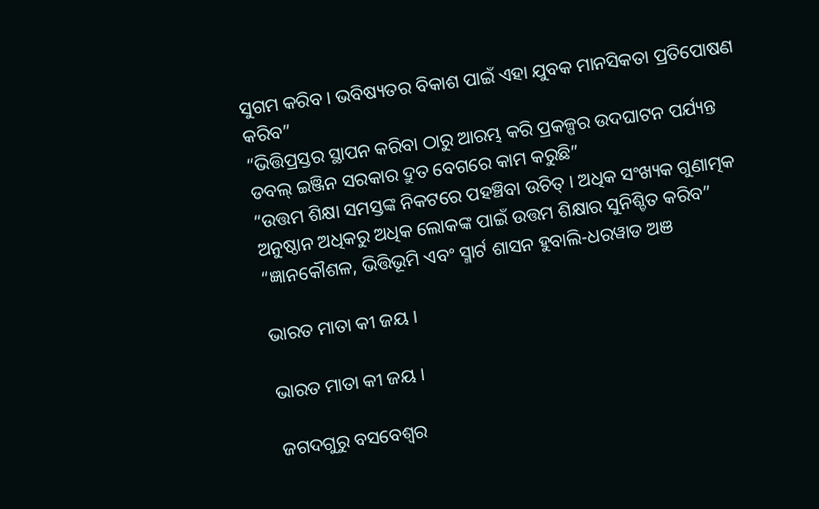ସୁଗମ କରିବ । ଭବିଷ୍ୟତର ବିକାଶ ପାଇଁ ଏହା ଯୁବକ ମାନସିକତା ପ୍ରତିପୋଷଣ କରିବ”
“ଭିତ୍ତିପ୍ରସ୍ତର ସ୍ଥାପନ କରିବା ଠାରୁ ଆରମ୍ଭ କରି ପ୍ରକଳ୍ପର ଉଦଘାଟନ ପର୍ଯ୍ୟନ୍ତ ଡବଲ୍ ଇଞ୍ଜିନ ସରକାର ଦ୍ରୁତ ବେଗରେ କାମ କରୁଛି”
“ଉତ୍ତମ ଶିକ୍ଷା ସମସ୍ତଙ୍କ ନିକଟରେ ପହଞ୍ଚିବା ଉଚିତ୍‍ । ଅଧିକ ସଂଖ୍ୟକ ଗୁଣାତ୍ମକ ଅନୁଷ୍ଠାନ ଅଧିକରୁ ଅଧିକ ଲୋକଙ୍କ ପାଇଁ ଉତ୍ତମ ଶିକ୍ଷାର ସୁନିଶ୍ଚିତ କରିବ”
“ଜ୍ଞାନକୌଶଳ, ଭିତ୍ତିଭୂମି ଏବଂ ସ୍ମାର୍ଟ ଶାସନ ହୁବାଲି-ଧରୱାଡ ଅଞ

ଭାରତ ମାତା କୀ ଜୟ ।

ଭାରତ ମାତା କୀ ଜୟ ।

ଜଗଦଗୁରୁ ବସବେଶ୍ୱର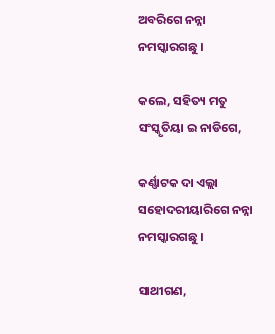ଅବରିଗେ ନନ୍ନା ନମସ୍କାରଗଛୁ ।

କଲେ, ସହିତ୍ୟ ମତୁ ସଂସ୍କୃତିୟା ଇ ନାଡିଗେ,

କର୍ଣ୍ଣାଟକ ଦା ଏଲ୍ଲା ସହୋଦରୀୟାରିଗେ ନନ୍ନା ନମସ୍କାରଗଛୁ ।

ସାଥୀଗଣ,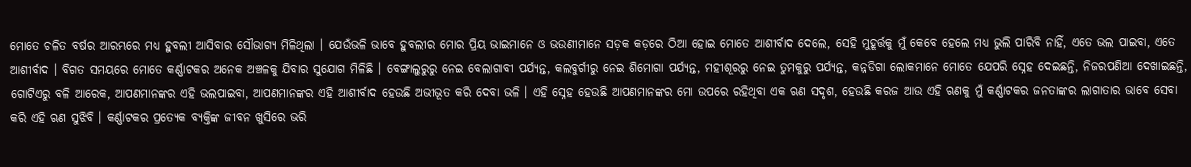ମୋତେ ଚଳିତ ବର୍ଷର ଆରମ୍ଭରେ ମଧ୍ୟ ହୁବଲୀ ଆସିବାର ସୌଭାଗ୍ୟ ମିଳିଥିଲା । ଯେଉଁଭଳି ଭାବେ ହୁବଲୀର ମୋର ପ୍ରିୟ ଭାଇମାନେ ଓ ଭଉଣୀମାନେ ସଡ଼କ କଡ଼ରେ ଠିଆ ହୋଇ ମୋତେ ଆଶୀର୍ବାଦ ଦେଲେ, ସେହି ମୁହୂର୍ତ୍ତକୁ ମୁଁ କେବେ ହେଲେ ମଧ୍ୟ ଭୁଲି ପାରିବି ନାହିଁ, ଏତେ ଭଲ ପାଇବା, ଏତେ ଆଶୀର୍ବାଦ । ବିଗତ ସମୟରେ ମୋତେ କର୍ଣ୍ଣାଟକର ଅନେକ ଅଞ୍ଚଳକୁ ଯିବାର ସୁଯୋଗ ମିଳିଛି । ବେଙ୍ଗାଲୁରୁରୁ ନେଇ ବେଲାଗାବୀ ପର୍ଯ୍ୟନ୍ତ, କଲବୁର୍ଗୀରୁ ନେଇ ଶିମୋଗା ପର୍ଯ୍ୟନ୍ତ, ମହୀଶୂରରୁ ନେଇ ତୁମକୁରୁ ପର୍ଯ୍ୟନ୍ତ, କନ୍ନଡିଗା ଲୋକମାନେ ମୋତେ ଯେପରି ସ୍ନେହ ଦେଇଛନ୍ତି, ନିଜରପଣିଆ ଦେଖାଇଛନ୍ତି, ଗୋଟିଏରୁ ବଳି ଆରେକ, ଆପଣମାନଙ୍କର ଏହି ଭଲପାଇବା, ଆପଣମାନଙ୍କର ଏହି ଆଶୀର୍ବାଦ ହେଉଛି ଅଭୀଭୂତ କରି ଦେବା ଭଳି । ଏହି ସ୍ନେହ ହେଉଛି ଆପଣମାନଙ୍କର ମୋ ଉପରେ ରହିଥିବା ଏକ ଋଣ ସଦୃଶ, ହେଉଛି କରଜ ଆଉ ଏହି ଋଣକୁ ମୁଁ କର୍ଣ୍ଣାଟକର ଜନତାଙ୍କର ଲାଗାତାର ଭାବେ ସେବା କରି ଏହି ଋଣ ସୁଝିବି । କର୍ଣ୍ଣାଟକର ପ୍ରତ୍ୟେକ ବ୍ୟକ୍ତିଙ୍କ ଜୀବନ ଖୁସିରେ ଭରି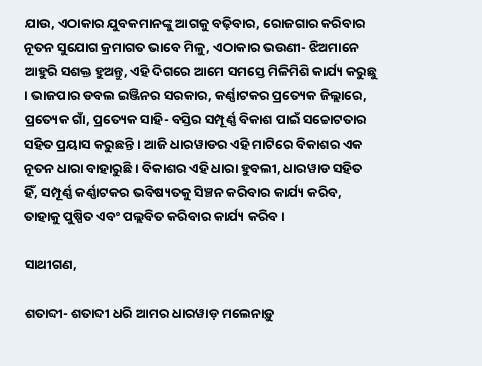ଯାଉ, ଏଠାକାର ଯୁବକମାନଙ୍କୁ ଆଗକୁ ବଢ଼ିବାର, ରୋଜଗାର କରିବାର ନୂତନ ସୁଯୋଗ କ୍ରମାଗତ ଭାବେ ମିଳୁ, ଏଠାକାର ଭଉଣୀ- ଝିଅମାନେ ଆହୁରି ସଶକ୍ତ ହୁଅନ୍ତୁ, ଏହି ଦିଗରେ ଆମେ ସମସ୍ତେ ମିଳିମିଶି କାର୍ଯ୍ୟ କରୁଛୁ । ଭାଜପାର ଡବଲ ଇଞ୍ଜିନର ସରକାର, କର୍ଣ୍ଣାଟକର ପ୍ରତ୍ୟେକ ଜିଲ୍ଲାରେ, ପ୍ରତ୍ୟେକ ଗାଁ, ପ୍ରତ୍ୟେକ ସାହି- ବସ୍ତିର ସମ୍ପୂର୍ଣ୍ଣ ବିକାଶ ପାଇଁ ସଚ୍ଚୋଟତାର ସହିତ ପ୍ରୟାସ କରୁଛନ୍ତି । ଆଜି ଧାରୱାଡର ଏହି ମାଟିରେ ବିକାଶର ଏକ ନୂତନ ଧାରା ବାହାରୁଛି । ବିକାଶର ଏହି ଧାରା ହୁବଲୀ, ଧାରୱାଡ ସହିତ ହିଁ, ସମ୍ପୂର୍ଣ୍ଣ କର୍ଣ୍ଣାଟକର ଭବିଷ୍ୟତକୁ ସିଞ୍ଚନ କରିବାର କାର୍ଯ୍ୟ କରିବ, ତାହାକୁ ପୁଷ୍ପିତ ଏବଂ ପଲ୍ଲବିତ କରିବାର କାର୍ଯ୍ୟ କରିବ ।

ସାଥୀଗଣ,

ଶତାବ୍ଦୀ- ଶତାବ୍ଦୀ ଧରି ଆମର ଧାରୱାଡ଼ ମଲେନାଡ଼ୁ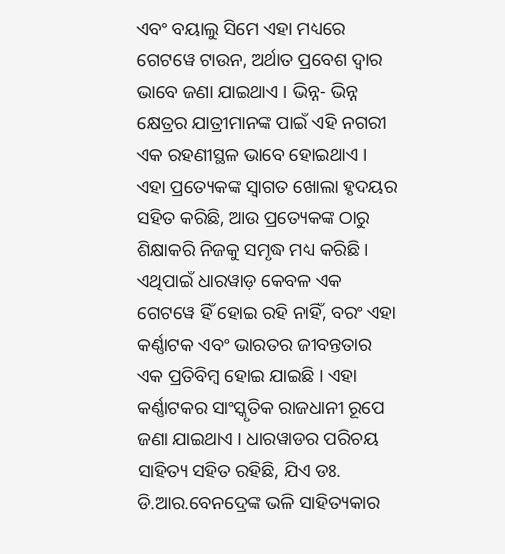ଏବଂ ବୟାଲୁ ସିମେ ଏହା ମଧ୍ୟରେ ଗେଟୱେ ଟାଉନ, ଅର୍ଥାତ ପ୍ରବେଶ ଦ୍ୱାର ଭାବେ ଜଣା ଯାଇଥାଏ । ଭିନ୍ନ- ଭିନ୍ନ କ୍ଷେତ୍ରର ଯାତ୍ରୀମାନଙ୍କ ପାଇଁ ଏହି ନଗରୀ ଏକ ରହଣୀସ୍ଥଳ ଭାବେ ହୋଇଥାଏ । ଏହା ପ୍ରତ୍ୟେକଙ୍କ ସ୍ୱାଗତ ଖୋଲା ହୃଦୟର ସହିତ କରିଛି, ଆଉ ପ୍ରତ୍ୟେକଙ୍କ ଠାରୁ ଶିକ୍ଷାକରି ନିଜକୁ ସମୃଦ୍ଧ ମଧ୍ୟ କରିଛି । ଏଥିପାଇଁ ଧାରୱାଡ଼ କେବଳ ଏକ ଗେଟୱେ ହିଁ ହୋଇ ରହି ନାହିଁ, ବରଂ ଏହା କର୍ଣ୍ଣାଟକ ଏବଂ ଭାରତର ଜୀବନ୍ତତାର ଏକ ପ୍ରତିବିମ୍ବ ହୋଇ ଯାଇଛି । ଏହା କର୍ଣ୍ଣାଟକର ସାଂସ୍କୃତିକ ରାଜଧାନୀ ରୂପେ ଜଣା ଯାଇଥାଏ । ଧାରୱାଡର ପରିଚୟ ସାହିତ୍ୟ ସହିତ ରହିଛି, ଯିଏ ଡଃ. ଡି.ଆର.ବେନଦ୍ରେଙ୍କ ଭଳି ସାହିତ୍ୟକାର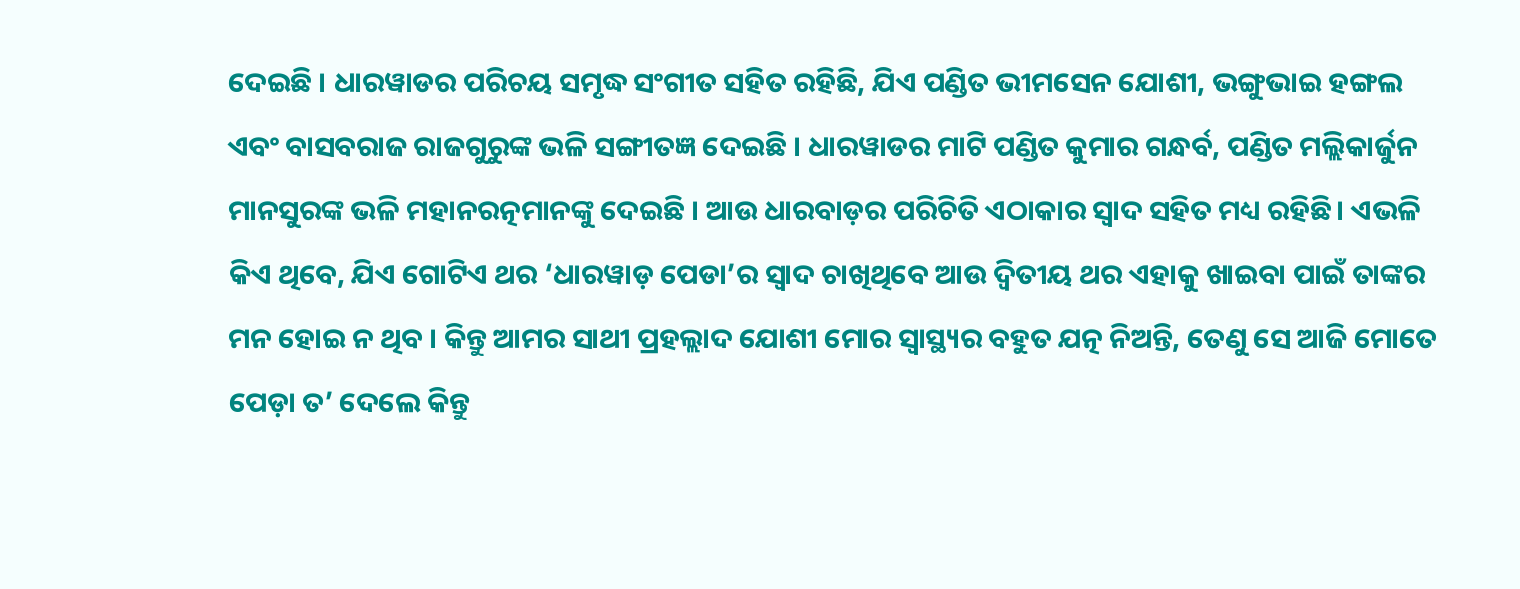ଦେଇଛି । ଧାରୱାଡର ପରିଚୟ ସମୃଦ୍ଧ ସଂଗୀତ ସହିତ ରହିଛି, ଯିଏ ପଣ୍ଡିତ ଭୀମସେନ ଯୋଶୀ, ଭଙ୍ଗୁଭାଇ ହଙ୍ଗଲ ଏବଂ ବାସବରାଜ ରାଜଗୁରୁଙ୍କ ଭଳି ସଙ୍ଗୀତଜ୍ଞ ଦେଇଛି । ଧାରୱାଡର ମାଟି ପଣ୍ଡିତ କୁମାର ଗନ୍ଧର୍ବ, ପଣ୍ଡିତ ମଲ୍ଲିକାର୍ଜୁନ ମାନସୁରଙ୍କ ଭଳି ମହାନରତ୍ନମାନଙ୍କୁ ଦେଇଛି । ଆଉ ଧାରବାଡ଼ର ପରିଚିତି ଏଠାକାର ସ୍ୱାଦ ସହିତ ମଧ୍ୟ ରହିଛି। ଏଭଳି କିଏ ଥିବେ, ଯିଏ ଗୋଟିଏ ଥର ‘ଧାରୱାଡ଼ ପେଡା’ର ସ୍ୱାଦ ଚାଖିଥିବେ ଆଉ ଦ୍ୱିତୀୟ ଥର ଏହାକୁ ଖାଇବା ପାଇଁ ତାଙ୍କର ମନ ହୋଇ ନ ଥିବ । କିନ୍ତୁ ଆମର ସାଥୀ ପ୍ରହଲ୍ଲାଦ ଯୋଶୀ ମୋର ସ୍ୱାସ୍ଥ୍ୟର ବହୁତ ଯତ୍ନ ନିଅନ୍ତି, ତେଣୁ ସେ ଆଜି ମୋତେ ପେଡ଼ା ତ’ ଦେଲେ କିନ୍ତୁ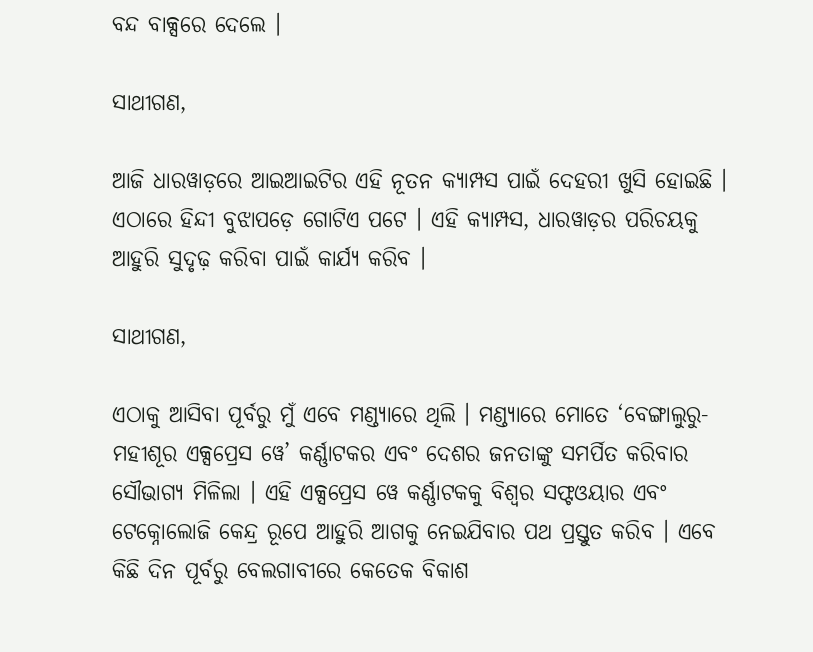ବନ୍ଦ ବାକ୍ସରେ ଦେଲେ ।

ସାଥୀଗଣ,

ଆଜି ଧାରୱାଡ଼ରେ ଆଇଆଇଟିର ଏହି ନୂତନ କ୍ୟାମ୍ପସ ପାଇଁ ଦେହରୀ ଖୁସି ହୋଇଛି । ଏଠାରେ ହିନ୍ଦୀ ବୁଝାପଡ଼େ ଗୋଟିଏ ପଟେ । ଏହି କ୍ୟାମ୍ପସ, ଧାରୱାଡ଼ର ପରିଚୟକୁ ଆହୁରି ସୁଦୃଢ଼ କରିବା ପାଇଁ କାର୍ଯ୍ୟ କରିବ ।

ସାଥୀଗଣ,

ଏଠାକୁ ଆସିବା ପୂର୍ବରୁ ମୁଁ ଏବେ ମଣ୍ଡ୍ୟାରେ ଥିଲି । ମଣ୍ଡ୍ୟାରେ ମୋତେ ‘ବେଙ୍ଗାଲୁରୁ- ମହୀଶୂର ଏକ୍ସପ୍ରେସ ୱେ’ କର୍ଣ୍ଣାଟକର ଏବଂ ଦେଶର ଜନତାଙ୍କୁ ସମର୍ପିତ କରିବାର ସୌଭାଗ୍ୟ ମିଳିଲା । ଏହି ଏକ୍ସପ୍ରେସ ୱେ କର୍ଣ୍ଣାଟକକୁ ବିଶ୍ୱର ସଫ୍ଟଓୟାର ଏବଂ ଟେକ୍ନୋଲୋଜି କେନ୍ଦ୍ର ରୂପେ ଆହୁରି ଆଗକୁ ନେଇଯିବାର ପଥ ପ୍ରସ୍ତୁତ କରିବ । ଏବେ କିଛି ଦିନ ପୂର୍ବରୁ ବେଲଗାବୀରେ କେତେକ ବିକାଶ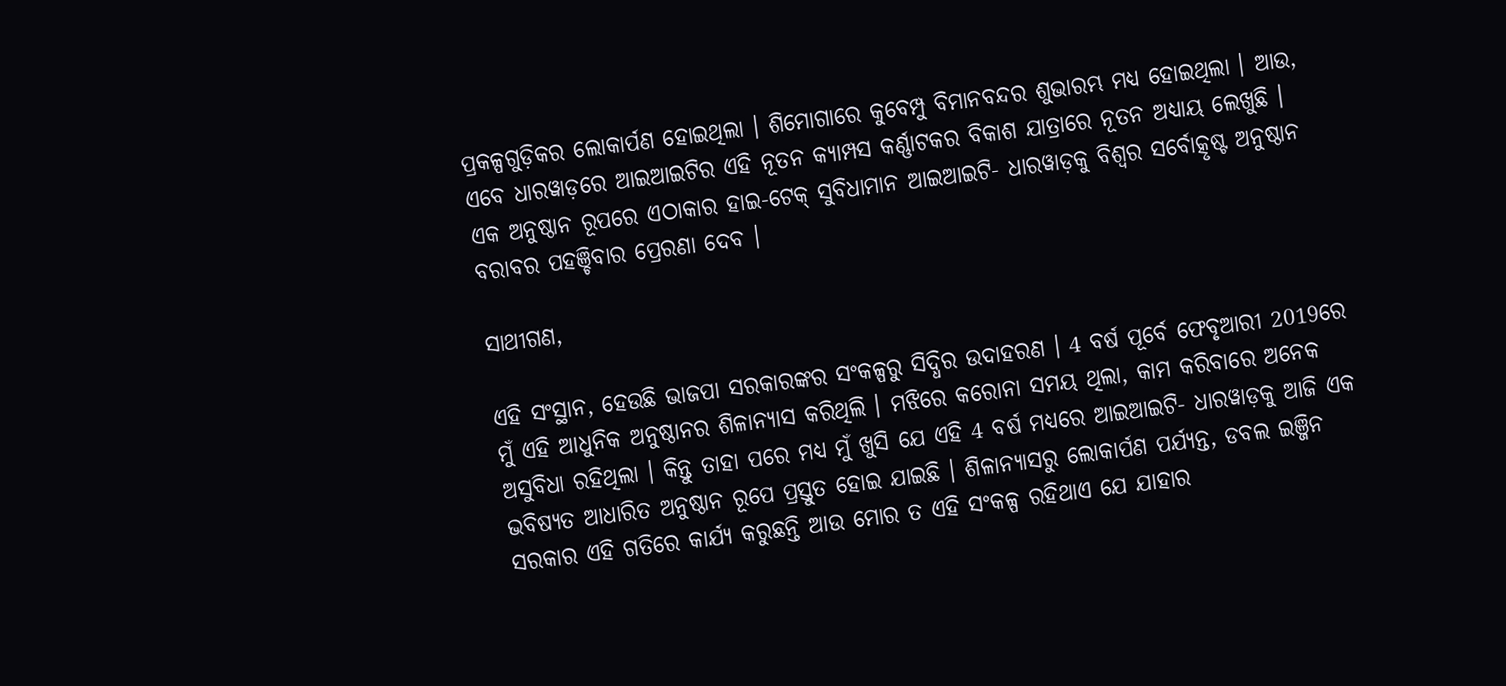ପ୍ରକଳ୍ପଗୁଡ଼ିକର ଲୋକାର୍ପଣ ହୋଇଥିଲା । ଶିମୋଗାରେ କୁବେମ୍ପୁ ବିମାନବନ୍ଦର ଶୁଭାରମ୍ଭ ମଧ୍ୟ ହୋଇଥିଲା । ଆଉ, ଏବେ ଧାରୱାଡ଼ରେ ଆଇଆଇଟିର ଏହି ନୂତନ କ୍ୟାମ୍ପସ କର୍ଣ୍ଣାଟକର ବିକାଶ ଯାତ୍ରାରେ ନୂତନ ଅଧ୍ୟାୟ ଲେଖୁଛି । ଏକ ଅନୁଷ୍ଠାନ ରୂପରେ ଏଠାକାର ହାଇ-ଟେକ୍ ସୁବିଧାମାନ ଆଇଆଇଟି- ଧାରୱାଡ଼କୁ ବିଶ୍ୱର ସର୍ବୋତ୍କୃଷ୍ଟ ଅନୁଷ୍ଠାନ ବରାବର ପହଞ୍ଚିବାର ପ୍ରେରଣା ଦେବ ।

ସାଥୀଗଣ,

ଏହି ସଂସ୍ଥାନ, ହେଉଛି ଭାଜପା ସରକାରଙ୍କର ସଂକଳ୍ପରୁ ସିଦ୍ଧିର ଉଦାହରଣ । 4 ବର୍ଷ ପୂର୍ବେ ଫେବୃଆରୀ 2019ରେ ମୁଁ ଏହି ଆଧୁନିକ ଅନୁଷ୍ଠାନର ଶିଳାନ୍ୟାସ କରିଥିଲି । ମଝିରେ କରୋନା ସମୟ ଥିଲା, କାମ କରିବାରେ ଅନେକ ଅସୁବିଧା ରହିଥିଲା । କିନ୍ତୁ ତାହା ପରେ ମଧ୍ୟ ମୁଁ ଖୁସି ଯେ ଏହି 4 ବର୍ଷ ମଧ୍ୟରେ ଆଇଆଇଟି- ଧାରୱାଡ଼କୁ ଆଜି ଏକ ଭବିଷ୍ୟତ ଆଧାରିତ ଅନୁଷ୍ଠାନ ରୂପେ ପ୍ରସ୍ତୁତ ହୋଇ ଯାଇଛି । ଶିଳାନ୍ୟାସରୁ ଲୋକାର୍ପଣ ପର୍ଯ୍ୟନ୍ତ, ଡବଲ ଇଞ୍ଜିନ ସରକାର ଏହି ଗତିରେ କାର୍ଯ୍ୟ କରୁଛନ୍ତି ଆଉ ମୋର ତ ଏହି ସଂକଳ୍ପ ରହିଥାଏ ଯେ ଯାହାର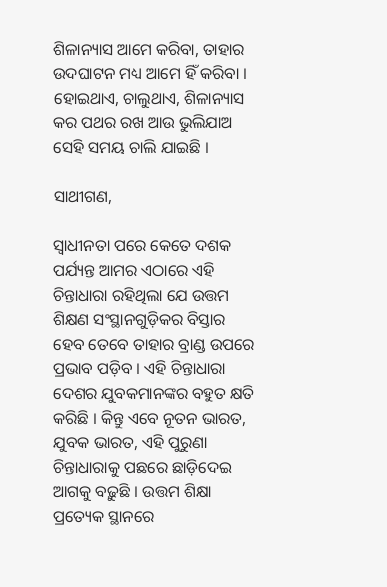ଶିଳାନ୍ୟାସ ଆମେ କରିବା, ତାହାର ଉଦଘାଟନ ମଧ୍ୟ ଆମେ ହିଁ କରିବା । ହୋଇଥାଏ, ଚାଲୁଥାଏ, ଶିଳାନ୍ୟାସ କର ପଥର ରଖ ଆଉ ଭୁଲିଯାଅ ସେହି ସମୟ ଚାଲି ଯାଇଛି ।

ସାଥୀଗଣ,

ସ୍ୱାଧୀନତା ପରେ କେତେ ଦଶକ ପର୍ଯ୍ୟନ୍ତ ଆମର ଏଠାରେ ଏହି ଚିନ୍ତାଧାରା ରହିଥିଲା ଯେ ଉତ୍ତମ ଶିକ୍ଷଣ ସଂସ୍ଥାନଗୁଡ଼ିକର ବିସ୍ତାର ହେବ ତେବେ ତାହାର ବ୍ରାଣ୍ଡ ଉପରେ ପ୍ରଭାବ ପଡ଼ିବ । ଏହି ଚିନ୍ତାଧାରା ଦେଶର ଯୁବକମାନଙ୍କର ବହୁତ କ୍ଷତି କରିଛି । କିନ୍ତୁ ଏବେ ନୂତନ ଭାରତ, ଯୁବକ ଭାରତ, ଏହି ପୁରୁଣା ଚିନ୍ତାଧାରାକୁ ପଛରେ ଛାଡ଼ିଦେଇ ଆଗକୁ ବଢ଼ୁଛି । ଉତ୍ତମ ଶିକ୍ଷା ପ୍ରତ୍ୟେକ ସ୍ଥାନରେ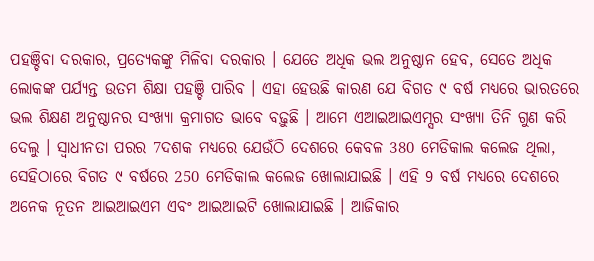ପହଞ୍ଚିବା‌ ଦରକାର, ପ୍ରତ୍ୟେକଙ୍କୁ ମିଳିବା ଦରକାର । ଯେତେ ଅଧିକ ଭଲ ଅନୁଷ୍ଠାନ ହେବ, ସେତେ ଅଧିକ ଲୋକଙ୍କ ପର୍ଯ୍ୟନ୍ତ ଉତମ ଶିକ୍ଷା ପହଞ୍ଚି ପାରିବ । ଏହା ହେଉଛି କାରଣ ଯେ ବିଗତ ୯ ବର୍ଷ ମଧ୍ୟରେ ଭାରତରେ ଭଲ ଶିକ୍ଷଣ ଅନୁଷ୍ଠାନର ସଂଖ୍ୟା କ୍ରମାଗତ ଭାବେ ବଢ଼ୁଛି । ଆମେ ଏଆଇଆଇଏମ୍ସର ସଂଖ୍ୟା ତିନି ଗୁଣ କରି ଦେଲୁ । ସ୍ୱାଧୀନତା ପରର 7ଦଶକ ମଧ୍ୟରେ ଯେଉଁଠି ଦେଶରେ କେବଳ 380 ମେଡିକାଲ କଲେଜ ଥିଲା, ସେହିଠାରେ ବିଗତ ୯ ବର୍ଷରେ 250 ମେଡିକାଲ କଲେଜ ଖୋଲାଯାଇଛି । ଏହି 9 ବର୍ଷ ମଧ୍ୟରେ ଦେଶରେ ଅନେକ ନୂତନ ଆଇଆଇଏମ ଏବଂ ଆଇଆଇଟି ଖୋଲାଯାଇଛି । ଆଜିକାର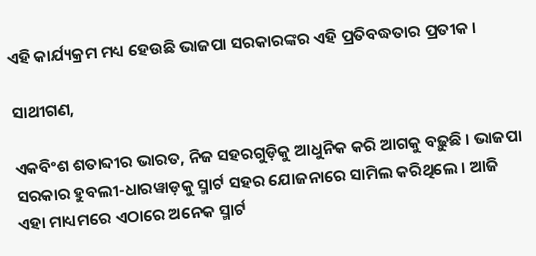ଏହି କାର୍ଯ୍ୟକ୍ରମ ମଧ୍ୟ ହେଉଛି ଭାଜପା ସରକାରଙ୍କର ଏହି ପ୍ରତିବଦ୍ଧତାର ପ୍ରତୀକ ।

ସାଥୀଗଣ,

ଏକବିଂଶ ଶତାବ୍ଦୀର ଭାରତ, ନିଜ ସହରଗୁଡ଼ିକୁ ଆଧୁନିକ କରି ଆଗକୁ ବଢ଼ୁଛି । ଭାଜପା ସରକାର ହୁବଲୀ-ଧାରୱାଡ଼କୁ ସ୍ମାର୍ଟ ସହର ଯୋଜନାରେ ସାମିଲ କରିଥିଲେ । ଆଜି ଏହା ମାଧ୍ୟମରେ ଏଠାରେ ଅନେକ ସ୍ମାର୍ଟ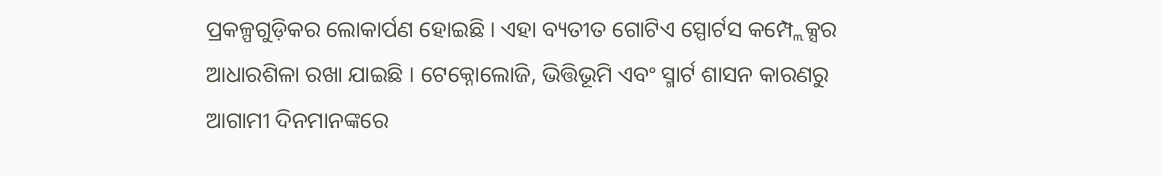ପ୍ରକଳ୍ପଗୁଡ଼ିକର ଲୋକାର୍ପଣ ହୋଇଛି । ଏହା ବ୍ୟତୀତ ଗୋଟିଏ ସ୍ପୋର୍ଟସ କମ୍ପ୍ଲେକ୍ସର ଆଧାରଶିଳା ରଖା ଯାଇଛି । ଟେକ୍ନୋଲୋଜି, ଭିତ୍ତିଭୂମି ଏବଂ ସ୍ମାର୍ଟ ଶାସନ କାରଣରୁ ଆଗାମୀ ଦିନମାନଙ୍କରେ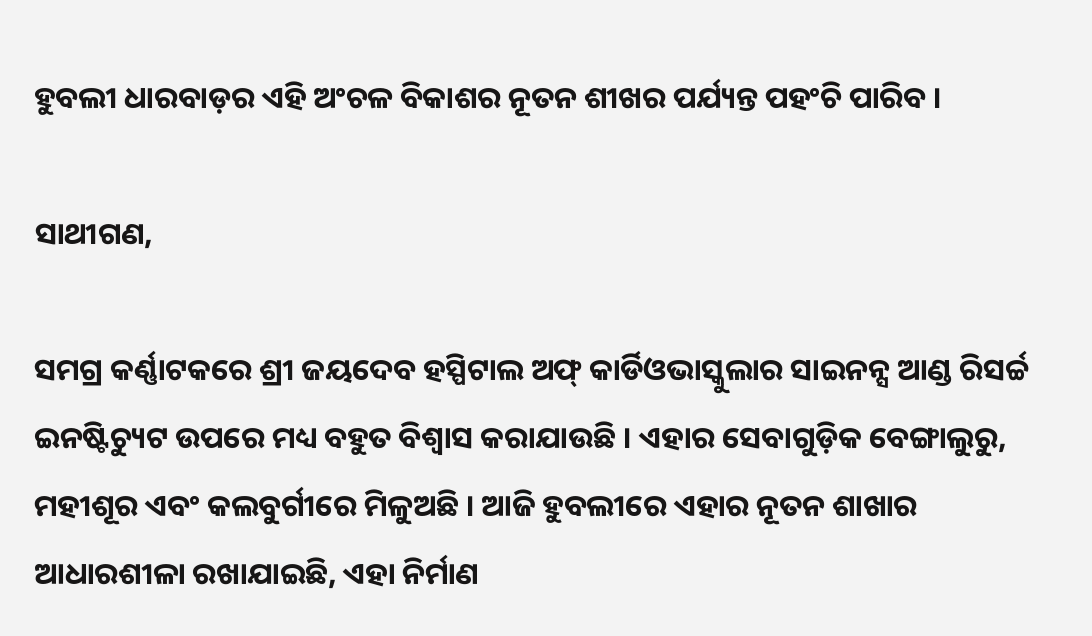ହୁବଲୀ ଧାରବାଡ଼ର ଏହି ଅଂଚଳ ବିକାଶର ନୂତନ ଶୀଖର ପର୍ଯ୍ୟନ୍ତ ପହଂଚି ପାରିବ ।

ସାଥୀଗଣ,

ସମଗ୍ର କର୍ଣ୍ଣାଟକରେ ଶ୍ରୀ ଜୟଦେବ ହସ୍ପିଟାଲ ଅଫ୍ କାର୍ଡିଓଭାସ୍କୁଲାର ସାଇନନ୍ସ ଆଣ୍ଡ ରିସର୍ଚ୍ଚ ଇନଷ୍ଟିଚ୍ୟୁଟ ଉପରେ ମଧ୍ୟ ବହୁତ ବିଶ୍ୱାସ କରାଯାଉଛି । ଏହାର ସେବାଗୁଡ଼ିକ ବେଙ୍ଗାଲୁରୁ, ମହୀଶୂର ଏବଂ କଲବୁର୍ଗୀରେ ମିଳୁଅଛି । ଆଜି ହୁବଲୀରେ ଏହାର ନୂତନ ଶାଖାର ଆଧାରଶୀଳା ରଖାଯାଇଛି, ଏହା ନିର୍ମାଣ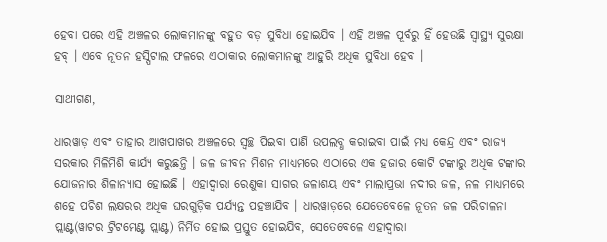ହେବା ପରେ ଏହି ଅଞ୍ଚଳର ଲୋକମାନଙ୍କୁ ବହୁତ ବଡ଼ ସୁବିଧା ହୋଇଯିବ । ଏହି ଅଞ୍ଚଳ ପୂର୍ବରୁ ହିଁ ହେଉଛି ସ୍ୱାସ୍ଥ୍ୟ ସୁରକ୍ଷା ହବ୍ । ଏବେ ନୂତନ ହସ୍ପିଟାଲ ଫଳରେ ଏଠାକାର ଲୋକମାନଙ୍କୁ ଆହୁରି ଅଧିକ ସୁବିଧା ହେବ ।

ସାଥୀଗଣ,

ଧାରୱାଡ଼ ଏବଂ ତାହାର ଆଖପାଖର ଅଞ୍ଚଳରେ ସ୍ବଚ୍ଛ ପିଇବା ପାଣି ଉପଲବ୍ଧ କରାଇବା ପାଇଁ ମଧ୍ୟ କେନ୍ଦ୍ର ଏବଂ ରାଜ୍ୟ ସରକାର ମିଳିମିଶି କାର୍ଯ୍ୟ କରୁଛନ୍ତି । ଜଳ ଜୀବନ ମିଶନ ମାଧ୍ୟମରେ ଏଠାରେ ଏକ ହଜାର କୋଟି ଟଙ୍କାରୁ ଅଧିକ ଟଙ୍କାର ଯୋଜନାର ଶିଳାନ୍ୟାସ ହୋଇଛି । ଏହାଦ୍ୱାରା ରେଣୁକା ସାଗର ଜଳାଶୟ ଏବଂ ମାଲାପ୍ରଭା ନଦୀର ଜଳ, ନଳ ମାଧ୍ୟମରେ ଶହେ ପଚିଶ ଲକ୍ଷରର ଅଧିକ ଘରଗୁଡ଼ିକ ପର୍ଯ୍ୟନ୍ତ ପହଞ୍ଚାଯିବ । ଧାରୱାଡ଼ରେ ଯେତେବେଳେ ନୂତନ ଜଳ ପରିଚାଳନା ପ୍ଲାଣ୍ଟ(ୱାଟର ଟ୍ରିଟମେଣ୍ଟ ପ୍ଲାଣ୍ଟ) ନିର୍ମିତ ହୋଇ ପ୍ରସ୍ତୁତ ହୋଇଯିବ, ସେତେବେଳେ ଏହାଦ୍ୱାରା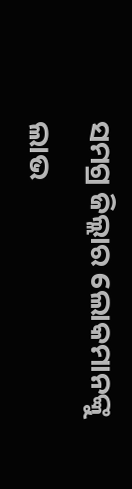ସମଗ୍ର ଜିଲ୍ଲାର ଲୋକମାନଙ୍କୁ ଲାଭ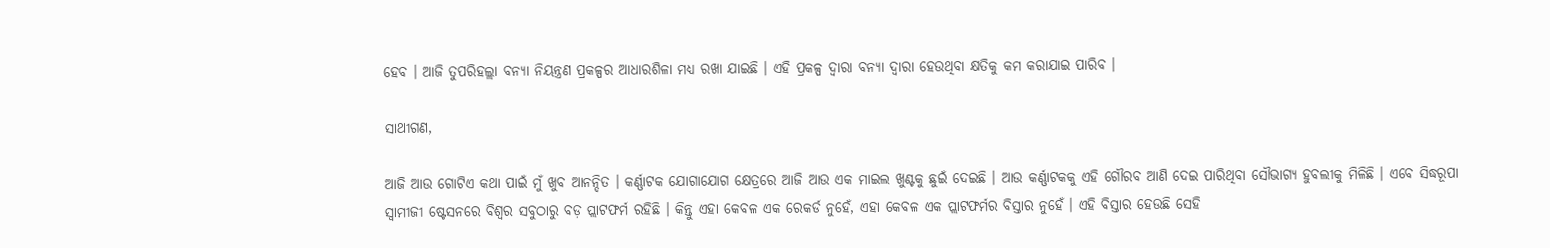ହେବ । ଆଜି ତୁପରିହଲ୍ଲା ବନ୍ୟା ନିୟନ୍ତ୍ରଣ ପ୍ରକଳ୍ପର ଆଧାରଶିଳା ମଧ୍ୟ ରଖା ଯାଇଛି । ଏହି ପ୍ରକଳ୍ପ ଦ୍ୱାରା ବନ୍ୟା ଦ୍ୱାରା ହେଉଥିବା କ୍ଷତିକୁ କମ କରାଯାଇ ପାରିବ ।

ସାଥୀଗଣ,

ଆଜି ଆଉ ଗୋଟିଏ କଥା ପାଇଁ ମୁଁ ଖୁବ ଆନନ୍ଦିତ । କର୍ଣ୍ଣାଟକ ଯୋଗାଯୋଗ କ୍ଷେତ୍ରରେ ଆଜି ଆଉ ଏକ ମାଇଲ ଖୁଣ୍ଟକୁ ଛୁଇଁ ଦେଇଛି । ଆଉ କର୍ଣ୍ଣାଟକକୁ ଏହି ଗୌରବ ଆଣି ଦେଇ ପାରିଥିବା ସୌଭାଗ୍ୟ ହୁବଲୀକୁ ମିଳିଛି । ଏବେ ସିଦ୍ଧରୂପା ସ୍ୱାମୀଜୀ ଷ୍ଟେସନରେ ବିଶ୍ୱର ସବୁଠାରୁ ବଡ଼ ପ୍ଲାଟଫର୍ମ ରହିଛି । କିନ୍ତୁ ଏହା କେବଳ ଏକ ରେକର୍ଡ ନୁହେଁ, ଏହା କେବଳ ଏକ ପ୍ଲାଟଫର୍ମର ବିସ୍ତାର ନୁହେଁ । ଏହି ବିସ୍ତାର ହେଉଛି ସେହି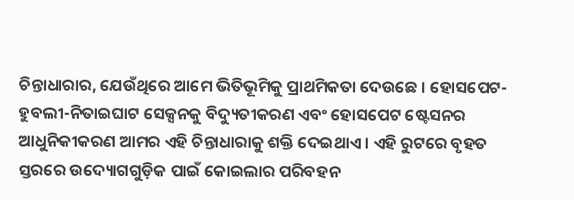ଚିନ୍ତାଧାରାର, ଯେଉଁଥିରେ ଆମେ ଭିତିଭୂମିକୁ ପ୍ରାଥମିକତା ଦେଉଛେ । ହୋସପେଟ-ହୁବଲୀ-ନିତାଇଘାଟ ସେକ୍ସନକୁ ବିଦ୍ୟୁତୀକରଣ ଏବଂ ହୋସପେଟ ଷ୍ଟେସନର ଆଧୁନିକୀକରଣ ଆମର ଏହି ଚିନ୍ତାଧାରାକୁ ଶକ୍ତି ଦେଇଥାଏ । ଏହି ରୁଟରେ ବୃହତ ସ୍ତରରେ ଉଦ୍ୟୋଗଗୁଡ଼ିକ ପାଇଁ କୋଇଲାର ପରିବହନ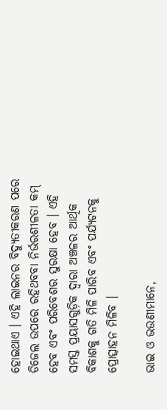ହୋଇଥାଏ । ଏହି ଲାଇନର ବିଦ୍ୟୁତୀକରଣ ପରେ ଡିଜେଲ ଉପରେ ରହିଥବବା ନିର୍ଭରଶୀଳତା କମ୍ ହେବ ଏବଂ ପରିବେଶର ସୁରକ୍ଷା ହେବ । ଏହି ସମସ୍ତ ପ୍ରୟାସଗୁଡ଼ିକ ଦ୍ୱାରା ଅଞ୍ଚଳର ଆର୍ଥିକ ବିକାଶକୁ ଗତି ମିଳି ପାରିବ ଏବଂ ପର୍ଯ୍ୟଟନକୁ ପ୍ରୋତ୍ସାହନ ମିଳିବ ।

ଭାଇ ଓ ଭଉଣୀମାନେ,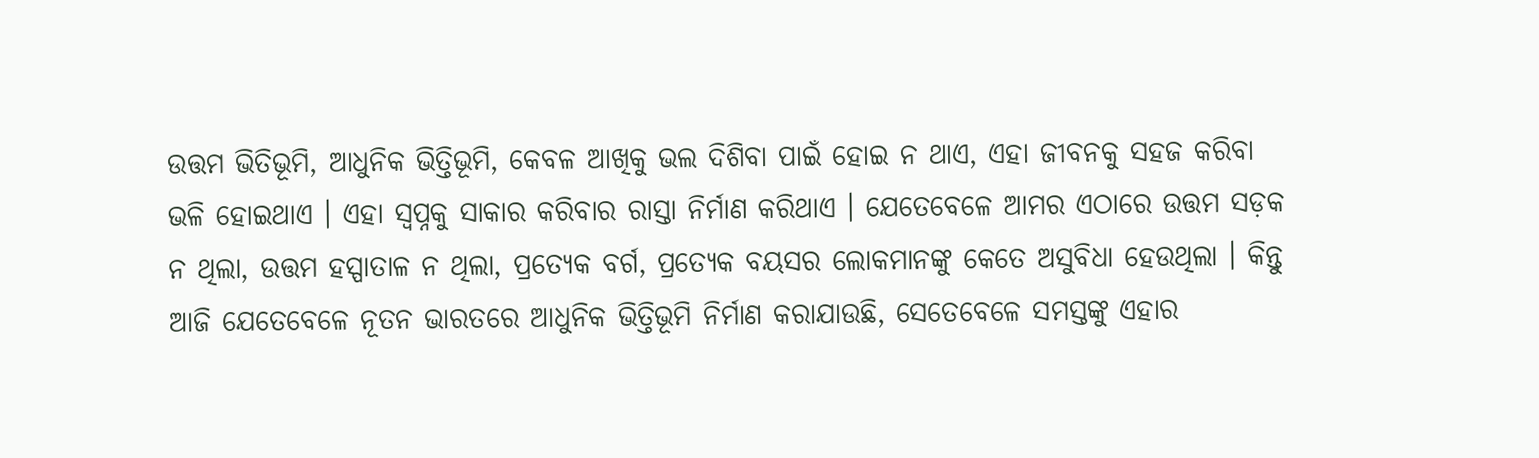ଉତ୍ତମ ଭିତିଭୂମି, ଆଧୁନିକ ଭିତ୍ତିଭୂମି, କେବଳ ଆଖିକୁ ଭଲ ଦିଶିବା ପାଇଁ ହୋଇ ନ ଥାଏ, ଏହା ଜୀବନକୁ ସହଜ କରିବା ଭଳି ହୋଇଥାଏ । ଏହା ସ୍ୱପ୍ନକୁ ସାକାର କରିବାର ରାସ୍ତା ନିର୍ମାଣ କରିଥାଏ । ଯେତେବେଳେ ଆମର ଏଠାରେ ଉତ୍ତମ ସଡ଼କ ନ ଥିଲା, ଉତ୍ତମ ହସ୍ପାତାଳ ନ ଥିଲା, ପ୍ରତ୍ୟେକ ବର୍ଗ, ପ୍ରତ୍ୟେକ ବୟସର ଲୋକମାନଙ୍କୁ କେତେ ଅସୁବିଧା ହେଉଥିଲା । କିନ୍ତୁ ଆଜି ଯେତେବେଳେ ନୂତନ ଭାରତରେ ଆଧୁନିକ ଭିତ୍ତିଭୂମି ନିର୍ମାଣ କରାଯାଉଛି, ସେତେବେଳେ ସମସ୍ତଙ୍କୁ ଏହାର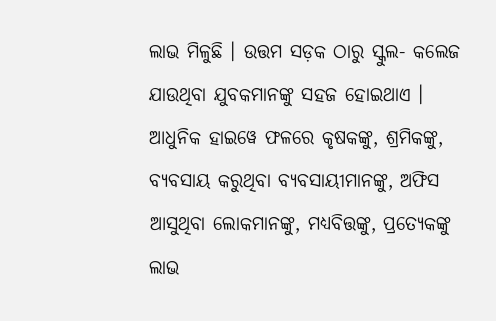ଲାଭ ମିଳୁଛି । ଉତ୍ତମ ସଡ଼କ ଠାରୁ ସ୍କୁଲ- କଲେଜ ଯାଉଥିବା ଯୁବକମାନଙ୍କୁ ସହଜ ହୋଇଥାଏ । ଆଧୁନିକ ହାଇୱେ ଫଳରେ କୃଷକଙ୍କୁ, ଶ୍ରମିକଙ୍କୁ, ବ୍ୟବସାୟ କରୁଥିବା ବ୍ୟବସାୟୀମାନଙ୍କୁ, ଅଫିସ ଆସୁଥିବା ଲୋକମାନଙ୍କୁ, ମଧ୍ୟବିତ୍ତଙ୍କୁ, ପ୍ରତ୍ୟେକଙ୍କୁ ଲାଭ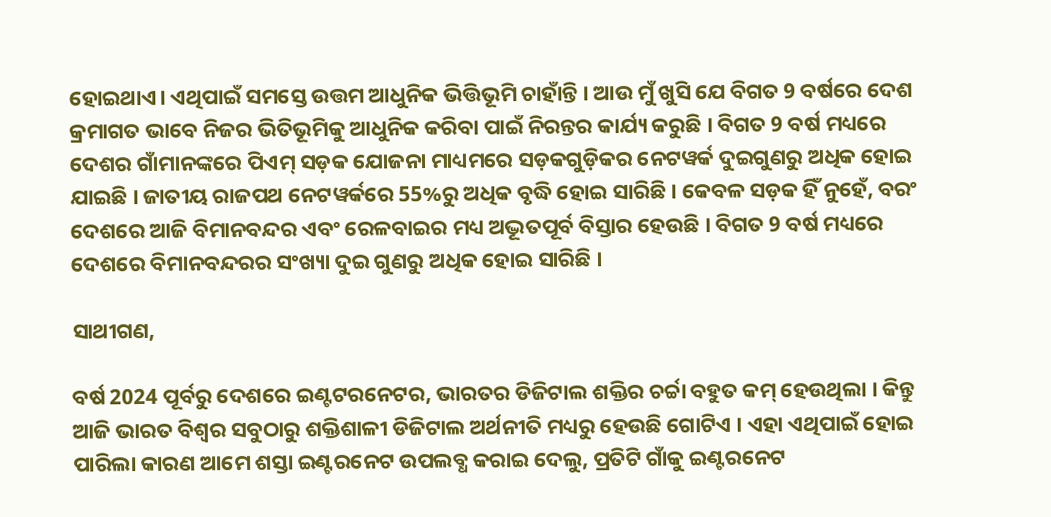ହୋଇଥାଏ। ଏଥିପାଇଁ ସମସ୍ତେ ଉତ୍ତମ ଆଧୁନିକ ଭିତ୍ତିଭୂମି ଚାହାଁନ୍ତି । ଆଉ ମୁଁ ଖୁସି ଯେ ବିଗତ 9 ବର୍ଷରେ ଦେଶ କ୍ରମାଗତ ଭାବେ ନିଜର ଭିତିଭୂମିକୁ ଆଧୁନିକ କରିବା ପାଇଁ ନିରନ୍ତର କାର୍ଯ୍ୟ କରୁଛି । ବିଗତ 9 ବର୍ଷ ମଧ୍ୟରେ ଦେଶର ଗାଁମାନଙ୍କରେ ପିଏମ୍ ସଡ଼କ ଯୋଜନା ମାଧ୍ୟମରେ ସଡ଼କଗୁଡ଼ିକର ନେଟୱର୍କ ଦୁଇଗୁଣରୁ ଅଧିକ ହୋଇ ଯାଇଛି । ଜାତୀୟ ରାଜପଥ ନେଟୱର୍କରେ 55%ରୁ ଅଧିକ ବୃଦ୍ଧି ହୋଇ ସାରିଛି । କେବଳ ସଡ଼କ ହିଁ ନୁହେଁ, ବରଂ ଦେଶରେ ଆଜି ବିମାନବନ୍ଦର ଏବଂ ରେଳବାଇର ମଧ୍ୟ ଅଦ୍ଭୂତପୂର୍ବ ବିସ୍ତାର ହେଉଛି । ବିଗତ 9 ବର୍ଷ ମଧ୍ୟରେ ଦେଶରେ ବିମାନବନ୍ଦରର ସଂଖ୍ୟା ଦୁଇ ଗୁଣରୁ ଅଧିକ ହୋଇ ସାରିଛି ।

ସାଥୀଗଣ,

ବର୍ଷ 2024 ପୂର୍ବରୁ ଦେଶରେ ଇଣ୍ଟଟରନେଟର, ଭାରତର ଡିଜିଟାଲ ଶକ୍ତିର ଚର୍ଚ୍ଚା ବହୁତ କମ୍ ହେଉଥିଲା । କିନ୍ତୁ ଆଜି ଭାରତ ବିଶ୍ୱର ସବୁଠାରୁ ଶକ୍ତିଶାଳୀ ଡିଜିଟାଲ ଅର୍ଥନୀତି ମଧ୍ୟରୁ ହେଉଛି ଗୋଟିଏ । ଏହା ଏଥିପାଇଁ ହୋଇ ପାରିଲା କାରଣ ଆମେ ଶସ୍ତା ଇଣ୍ଟରନେଟ ଉପଲବ୍ଧ କରାଇ ଦେଲୁ, ପ୍ରତିଟି ଗାଁକୁ ଇଣ୍ଟରନେଟ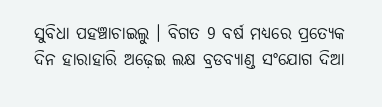ସୁବିଧା ପହଞ୍ଚାଚାଇଲୁ । ବିଗତ 9 ବର୍ଷ ମଧ୍ୟରେ ପ୍ରତ୍ୟେକ ଦିନ ହାରାହାରି ଅଢ଼େଇ ଲକ୍ଷ ବ୍ରଡବ୍ୟାଣ୍ଡ ସଂଯୋଗ ଦିଆ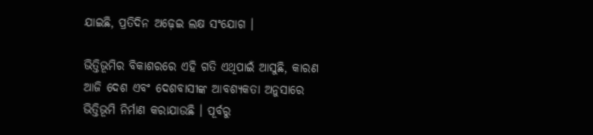ଯାଇଛି, ପ୍ରତିଦିନ ଅଢ଼େଇ ଲକ୍ଷ ସଂଯୋଗ ।

ଭିତ୍ତିଭୂମିର ବିକାଶରରେ ଏହି ଗତି ଏଥିପାଇଁ ଆସୁଛି, କାରଣ ଆଜି ଦେଶ ଏବଂ ଦେଶବାସୀଙ୍କ ଆବଶ୍ୟକତା ଅନୁସାରେ ଭିତ୍ତିଭୂମି ନିର୍ମାଣ କରାଯାଉଛି । ପୂର୍ବରୁ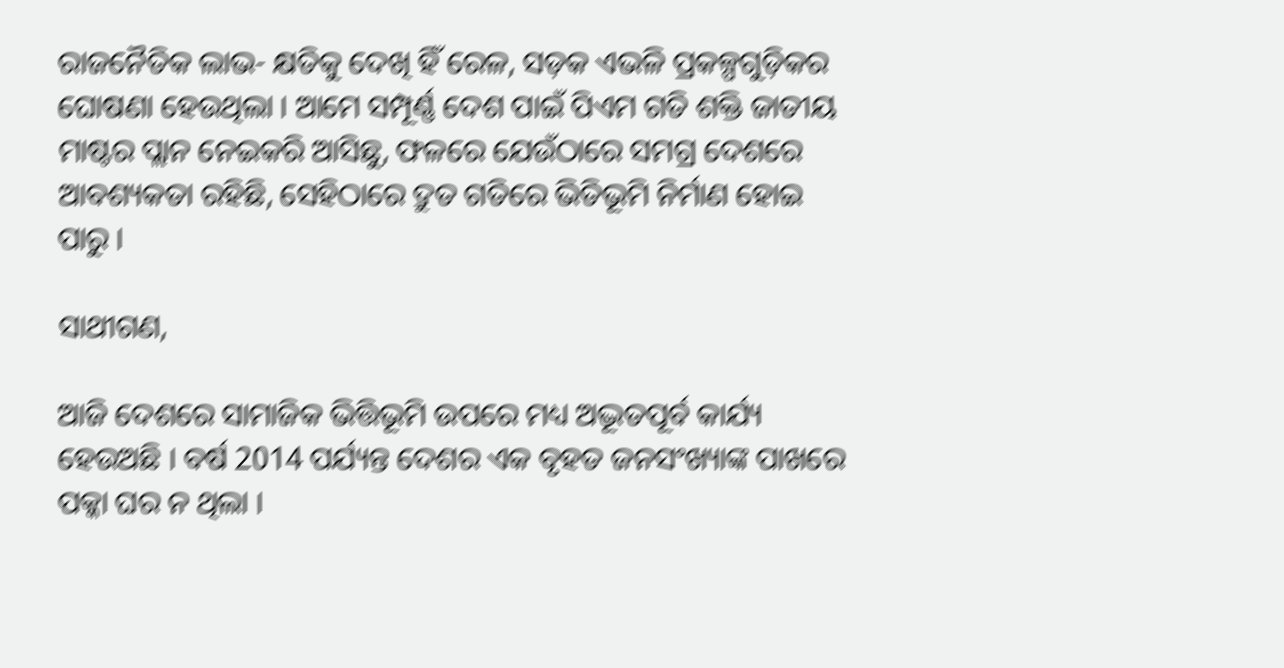ରାଜନୈତିକ ଲାଭ- କ୍ଷତିକୁ ଦେଖି ହିଁ ରେଳ, ସଡ଼କ ଏଭଳି ପ୍ରକଳ୍ପଗୁଡ଼ିକର ଘୋଷଣା ହେଉଥିଲା । ଆମେ ସମ୍ପୂର୍ଣ୍ଣ ଦେଶ ପାଇଁ ପିଏମ ଗତି ଶକ୍ତି ଜାତୀୟ ମାଷ୍ଟର ପ୍ଲାନ ନେଇକରି ଆସିଛୁ, ଫଳରେ ଯେଉଁଠାରେ ସମଗ୍ର ଦେଶରେ ଆବଶ୍ୟକତା ରହିଛି, ସେହିଠାରେ ଦ୍ରୁତ ଗତିରେ ଭିତିଭୂମି ନିର୍ମାଣ ହୋଇ ପାରୁ ।

ସାଥୀଗଣ,

ଆଜି ଦେଶରେ ସାମାଜିକ ଭିତ୍ତିଭୂମି ଉପରେ ମଧ୍ୟ ଅଦ୍ଭୂତପୂର୍ବ କାର୍ଯ୍ୟ ହେଉଅଛି । ବର୍ଷ 2014 ପର୍ଯ୍ୟନ୍ତ ଦେଶର ଏକ ବୃହତ ଜନସଂଖ୍ୟାଙ୍କ ପାଖରେ ପକ୍କା ଘର ନ ଥିଲା ।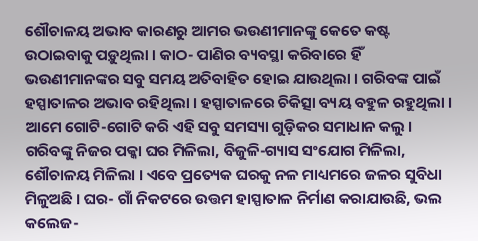ଶୌଚାଳୟ ଅଭାବ କାରଣରୁ ଆମର ଭଉଣୀମାନଙ୍କୁ କେତେ କଷ୍ଟ ଉଠାଇବାକୁ ପଡ଼ୁଥିଲା । କାଠ- ପାଣିର ବ୍ୟବସ୍ଥା କରିବାରେ ହିଁ ଭଉଣୀମାନଙ୍କର ସବୁ ସମୟ ଅତିବାହିତ ହୋଇ ଯାଉଥିଲା । ଗରିବଙ୍କ ପାଇଁ ହସ୍ପାତାଳର ଅଭାବ ରହିଥିଲା । ହସ୍ପାତାଳରେ ଚିକିତ୍ସା ବ୍ୟୟ ବହୁଳ ରହୁଥିଲା । ଆମେ ଗୋଟି-ଗୋଟି କରି ଏହି ସବୁ ସମସ୍ୟା ଗୁଡ଼ିକର ସମାଧାନ କଲୁ । ଗରିବଙ୍କୁ ନିଜର ପକ୍କା ଘର ମିଳିଲା, ବିଜୁଳି-ଗ୍ୟାସ ସଂଯୋଗ ମିଳିଲା, ଶୌଚାଳୟ ମିଳିଲା । ଏବେ ପ୍ରତ୍ୟେକ ଘରକୁ ନଳ ମାଧ୍ୟମରେ ଜଳର ସୁବିଧା ମିଳୁଅଛି । ଘର- ଗାଁ ନିକଟରେ ଉତ୍ତମ ହାସ୍ପାତାଳ ନିର୍ମାଣ କରାଯାଉଛି, ଭଲ କଲେଜ-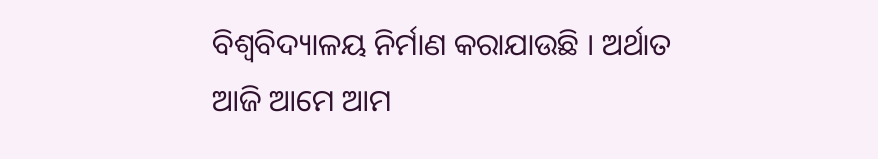ବିଶ୍ୱବିଦ୍ୟାଳୟ ନିର୍ମାଣ କରାଯାଉଛି । ଅର୍ଥାତ ଆଜି ଆମେ ଆମ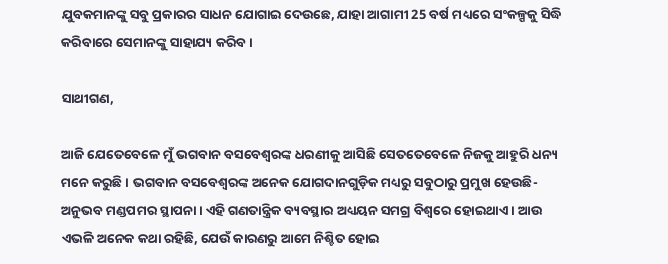ଯୁବକମାନଙ୍କୁ ସବୁ ପ୍ରକାରର ସାଧନ ଯୋଗାଇ ଦେଉଛେ, ଯାହା ଆଗାମୀ 25 ବର୍ଷ ମଧ୍ୟରେ ସଂକଳ୍ପକୁ ସିଦ୍ଧି କରିବାରେ ସେମାନଙ୍କୁ ସାହାଯ୍ୟ କରିବ ।

ସାଥୀଗଣ,

ଆଜି ଯେତେବେଳେ ମୁଁ ଭଗବାନ ବସବେଶ୍ୱରଙ୍କ ଧରଣୀକୁ ଆସିଛି ସେତତେବେଳେ ନିଜକୁ ଆହୁରି ଧନ୍ୟ ମନେ କରୁଛି । ଭଗବାନ ବସବେଶ୍ୱରଙ୍କ ଅନେକ ଯୋଗଦାନଗୁଡ଼ିକ ମଧ୍ୟରୁ ସବୁଠାରୁ ପ୍ରମୁଖ ହେଉଛି- ଅନୁଭବ ମଣ୍ଡପମର ସ୍ଥାପନା । ଏହି ଗଣତାନ୍ତ୍ରିକ ବ୍ୟବସ୍ଥାର ଅଧ୍ୟୟନ ସମଗ୍ର ବିଶ୍ୱରେ ହୋଇଥାଏ । ଆଉ ଏଭଳି ଅନେକ କଥା ରହିଛି, ଯେଉଁ କାରଣରୁ ଆମେ ନିଶ୍ଚିତ ହୋଇ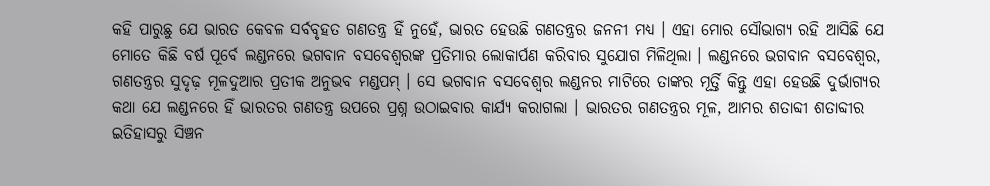କହି ପାରୁଛୁ ଯେ ଭାରତ କେବଳ ସର୍ବବୃହତ ଗଣତନ୍ତ୍ର ହିଁ ନୁହେଁ, ଭାରତ ହେଉଛି ଗଣତନ୍ତ୍ରର ଜନନୀ ମଧ୍ୟ । ଏହା ମୋର ସୌଭାଗ୍ୟ ରହି ଆସିଛି ଯେ ମୋତେ କିଛି ବର୍ଷ ପୂର୍ବେ ଲଣ୍ଡନରେ ଭଗବାନ ବସବେଶ୍ୱରଙ୍କ ପ୍ରତିମାର ଲୋକାର୍ପଣ କରିବାର ସୁଯୋଗ ମିଳିଥିଲା । ଲଣ୍ଡନରେ ଭଗବାନ ବସବେଶ୍ୱର, ଗଣତନ୍ତ୍ରର ସୁଦୃଢ଼ ମୂଳଦୁଆର ପ୍ରତୀକ ଅନୁଭବ ମଣ୍ଡପମ୍ । ସେ ଭଗବାନ ବସବେଶ୍ୱର ଲଣ୍ଡନର ମାଟିରେ ତାଙ୍କର ମୂର୍ତ୍ତି କିନ୍ତୁ ଏହା ହେଉଛି ଦୁର୍ଭାଗ୍ୟର କଥା ଯେ ଲଣ୍ଡନରେ ହିଁ ଭାରତର ଗଣତନ୍ତ୍ର ଉପରେ ପ୍ରଶ୍ନ ଉଠାଇବାର କାର୍ଯ୍ୟ କରାଗଲା । ଭାରତର ଗଣତନ୍ତ୍ରର ମୂଳ, ଆମର ଶତାବ୍ଦୀ ଶତାବ୍ଦୀର ଇତିହାସରୁ ସିଞ୍ଚନ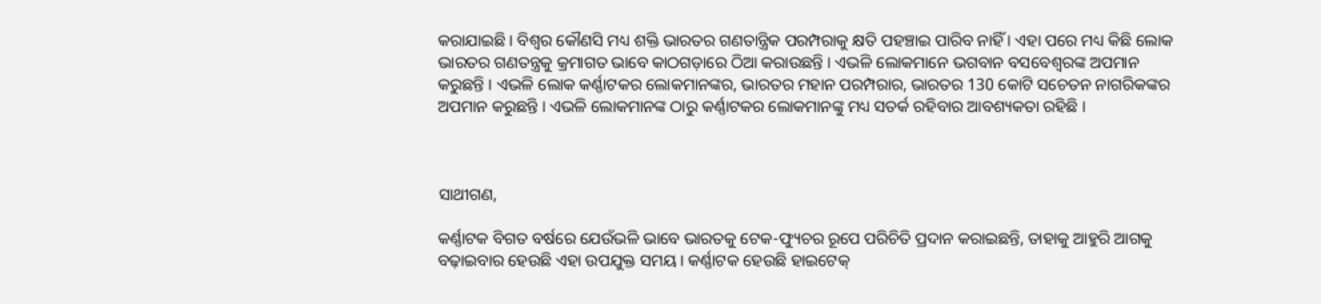କରାଯାଇଛି । ବିଶ୍ୱର କୌଣସି ମଧ୍ୟ ଶକ୍ତି ଭାରତର ଗଣତାନ୍ତ୍ରିକ ପରମ୍ପରାକୁ କ୍ଷତି ପହଞ୍ଚାଇ ପାରିବ ନାହିଁ । ଏହା ପରେ ମଧ୍ୟ କିଛି ଲୋକ ଭାରତର ଗଣତନ୍ତ୍ରକୁ କ୍ରମାଗତ ଭାବେ କାଠଗଡ଼ାରେ ଠିଆ କରାଉଛନ୍ତି । ଏଭଳି ଲୋକମାନେ ଭଗବାନ ବସବେଶ୍ୱରଙ୍କ ଅପମାନ କରୁଛନ୍ତି । ଏଭଳି ଲୋକ କର୍ଣ୍ଣାଟକର ଲୋକମାନଙ୍କର, ଭାରତର ମହାନ ପରମ୍ପରାର, ଭାରତର 130 କୋଟି ସଚେତନ ନାଗରିକଙ୍କର ଅପମାନ କରୁଛନ୍ତି । ଏଭଳି ଲୋକମାନଙ୍କ ଠାରୁ କର୍ଣ୍ଣାଟକର ଲୋକମାନଙ୍କୁ ମଧ୍ୟ ସତର୍କ ରହିବାର ଆବଶ୍ୟକତା ରହିଛି ।



ସାଥୀଗଣ,

କର୍ଣ୍ଣାଟକ ବିଗତ ବର୍ଷରେ ଯେଉଁଭଳି ଭାବେ ଭାରତକୁ ଟେକ-ଫ୍ୟୁଚର ରୂପେ ପରିଚିତି ପ୍ରଦାନ କରାଇଛନ୍ତି, ତାହାକୁ ଆହୁରି ଆଗକୁ ବଢ଼ାଇବାର ହେଉଛି ଏହା ଉପଯୁକ୍ତ ସମୟ । କର୍ଣ୍ଣାଟକ ହେଉଛି ହାଇଟେକ୍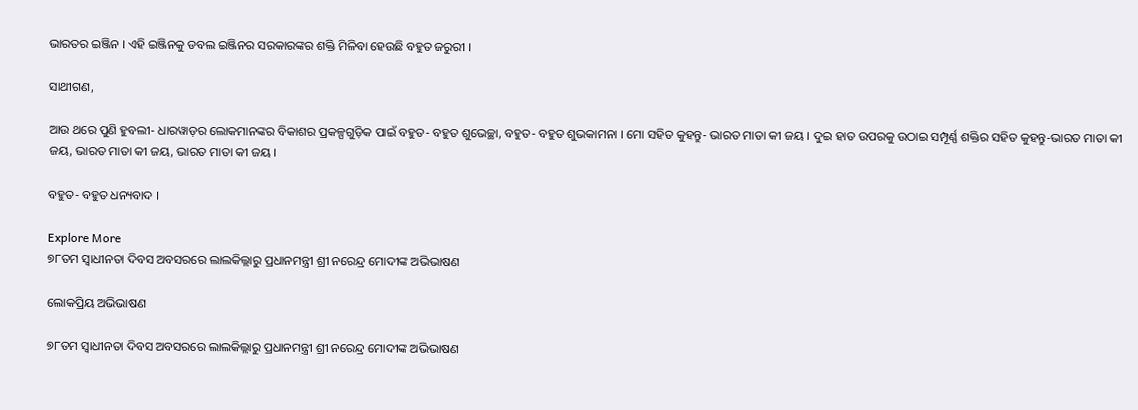ଭାରତର ଇଞ୍ଜିନ । ଏହି ଇଞ୍ଜିନକୁ ଡବଲ ଇଞ୍ଜିନର ସରକାରଙ୍କର ଶକ୍ତି ମିଳିବା ହେଉଛି ବହୁତ ଜରୁରୀ ।

ସାଥୀଗଣ,

ଆଉ ଥରେ ପୁଣି ହୁବଲୀ- ଧାରୱାଡ଼ର ଲୋକମାନଙ୍କର ବିକାଶର ପ୍ରକଳ୍ପଗୁଡ଼ିକ ପାଇଁ ବହୁତ- ବହୁତ ଶୁଭେଚ୍ଛା, ବହୁତ- ବହୁତ ଶୁଭକାମନା । ମୋ ସହିତ କୁହନ୍ତୁ- ଭାରତ ମାତା କୀ ଜୟ । ଦୁଇ ହାତ ଉପରକୁ ଉଠାଇ ସମ୍ପୂର୍ଣ୍ଣ ଶକ୍ତିର ସହିତ କୁହନ୍ତୁ-ଭାରତ ମାତା କୀ ଜୟ, ଭାରତ ମାତା କୀ ଜୟ, ଭାରତ ମାତା କୀ ଜୟ ।

ବହୁତ- ବହୁତ ଧନ୍ୟବାଦ ।

Explore More
୭୮ତମ ସ୍ୱାଧୀନତା ଦିବସ ଅବସରରେ ଲାଲକିଲ୍ଲାରୁ ପ୍ରଧାନମନ୍ତ୍ରୀ ଶ୍ରୀ ନରେନ୍ଦ୍ର ମୋଦୀଙ୍କ ଅଭିଭାଷଣ

ଲୋକପ୍ରିୟ ଅଭିଭାଷଣ

୭୮ତମ ସ୍ୱାଧୀନତା ଦିବସ ଅବସରରେ ଲାଲକିଲ୍ଲାରୁ ପ୍ରଧାନମନ୍ତ୍ରୀ ଶ୍ରୀ ନରେନ୍ଦ୍ର ମୋଦୀଙ୍କ ଅଭିଭାଷଣ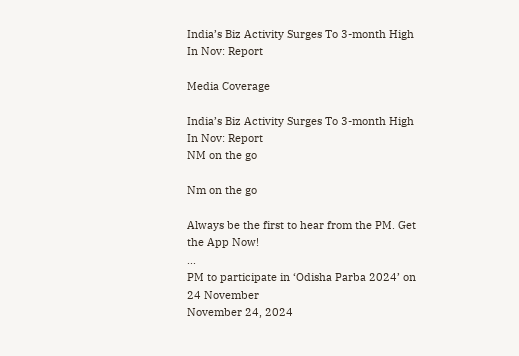India’s Biz Activity Surges To 3-month High In Nov: Report

Media Coverage

India’s Biz Activity Surges To 3-month High In Nov: Report
NM on the go

Nm on the go

Always be the first to hear from the PM. Get the App Now!
...
PM to participate in ‘Odisha Parba 2024’ on 24 November
November 24, 2024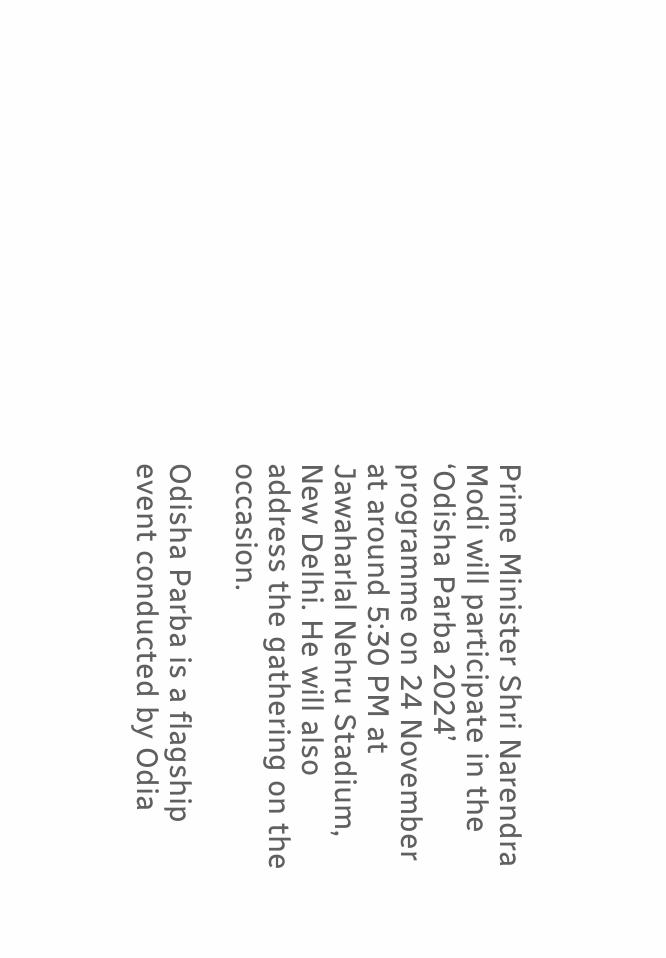Prime Minister Shri Narendra Modi will participate in the ‘Odisha Parba 2024’ programme on 24 November at around 5:30 PM at Jawaharlal Nehru Stadium, New Delhi. He will also address the gathering on the occasion.

Odisha Parba is a flagship event conducted by Odia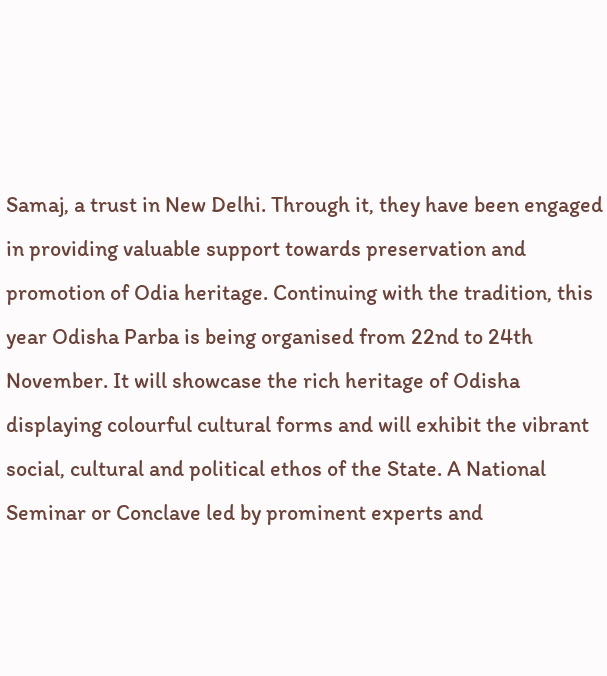Samaj, a trust in New Delhi. Through it, they have been engaged in providing valuable support towards preservation and promotion of Odia heritage. Continuing with the tradition, this year Odisha Parba is being organised from 22nd to 24th November. It will showcase the rich heritage of Odisha displaying colourful cultural forms and will exhibit the vibrant social, cultural and political ethos of the State. A National Seminar or Conclave led by prominent experts and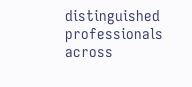distinguished professionals across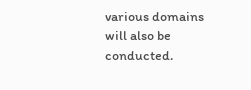various domains will also be conducted.